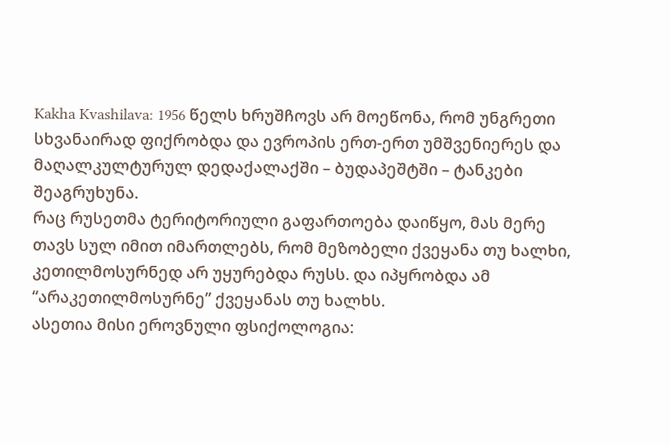Kakha Kvashilava: 1956 წელს ხრუშჩოვს არ მოეწონა, რომ უნგრეთი სხვანაირად ფიქრობდა და ევროპის ერთ-ერთ უმშვენიერეს და მაღალკულტურულ დედაქალაქში – ბუდაპეშტში – ტანკები შეაგრუხუნა.
რაც რუსეთმა ტერიტორიული გაფართოება დაიწყო, მას მერე თავს სულ იმით იმართლებს, რომ მეზობელი ქვეყანა თუ ხალხი, კეთილმოსურნედ არ უყურებდა რუსს. და იპყრობდა ამ “არაკეთილმოსურნე” ქვეყანას თუ ხალხს.
ასეთია მისი ეროვნული ფსიქოლოგია: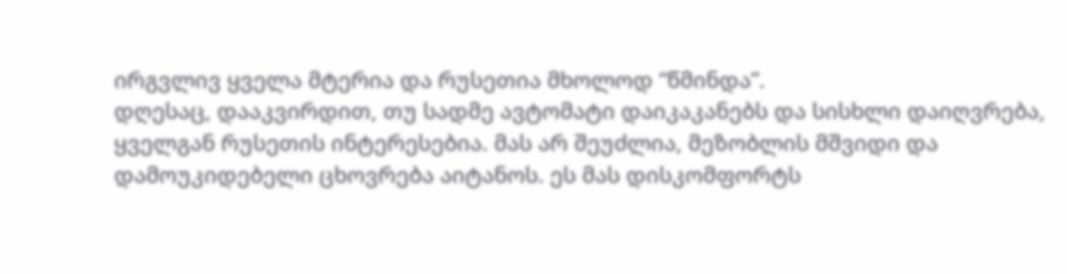ირგვლივ ყველა მტერია და რუსეთია მხოლოდ “წმინდა”.
დღესაც, დააკვირდით, თუ სადმე ავტომატი დაიკაკანებს და სისხლი დაიღვრება, ყველგან რუსეთის ინტერესებია. მას არ შეუძლია, მეზობლის მშვიდი და დამოუკიდებელი ცხოვრება აიტანოს. ეს მას დისკომფორტს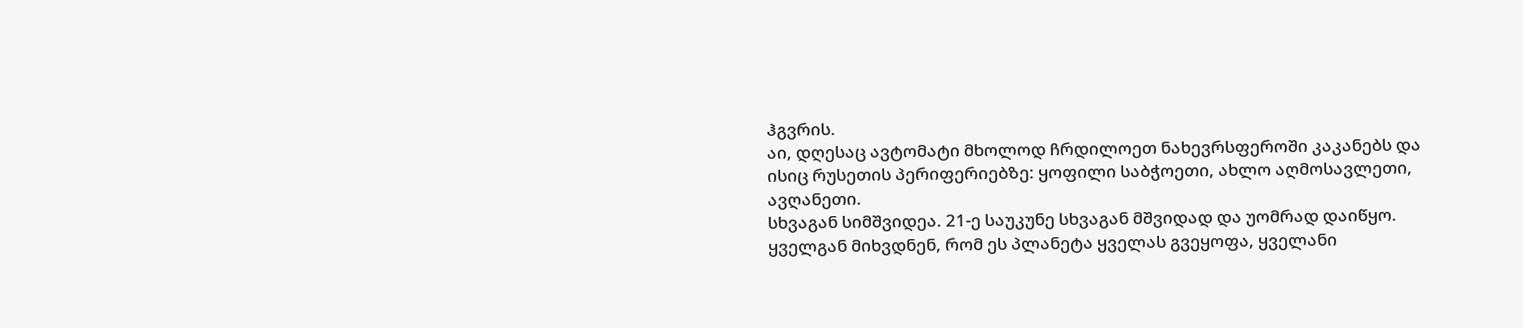ჰგვრის.
აი, დღესაც ავტომატი მხოლოდ ჩრდილოეთ ნახევრსფეროში კაკანებს და ისიც რუსეთის პერიფერიებზე: ყოფილი საბჭოეთი, ახლო აღმოსავლეთი, ავღანეთი.
სხვაგან სიმშვიდეა. 21-ე საუკუნე სხვაგან მშვიდად და უომრად დაიწყო. ყველგან მიხვდნენ, რომ ეს პლანეტა ყველას გვეყოფა, ყველანი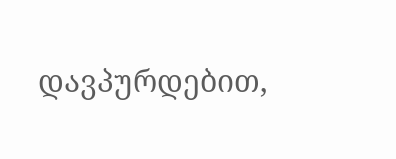დავპურდებით,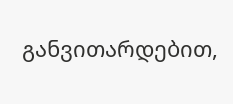განვითარდებით,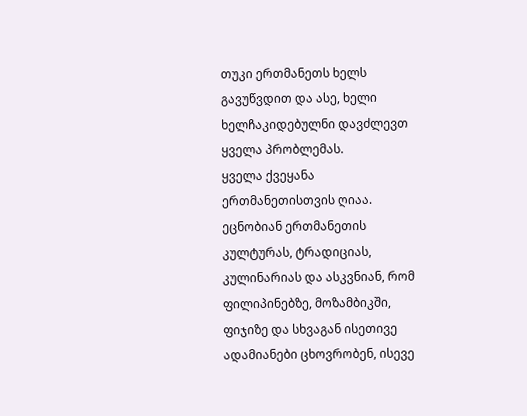თუკი ერთმანეთს ხელს გავუწვდით და ასე, ხელი ხელჩაკიდებულნი დავძლევთ ყველა პრობლემას.
ყველა ქვეყანა ერთმანეთისთვის ღიაა. ეცნობიან ერთმანეთის კულტურას, ტრადიციას, კულინარიას და ასკვნიან, რომ ფილიპინებზე, მოზამბიკში, ფიჯიზე და სხვაგან ისეთივე ადამიანები ცხოვრობენ, ისევე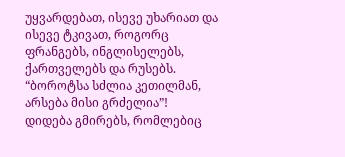უყვარდებათ, ისევე უხარიათ და ისევე ტკივათ, როგორც ფრანგებს, ინგლისელებს, ქართველებს და რუსებს.
“ბოროტსა სძლია კეთილმან, არსება მისი გრძელია”!
დიდება გმირებს, რომლებიც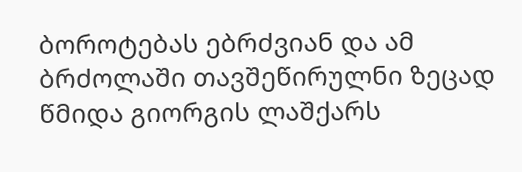ბოროტებას ებრძვიან და ამ ბრძოლაში თავშეწირულნი ზეცად წმიდა გიორგის ლაშქარს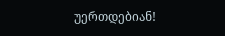უერთდებიან!